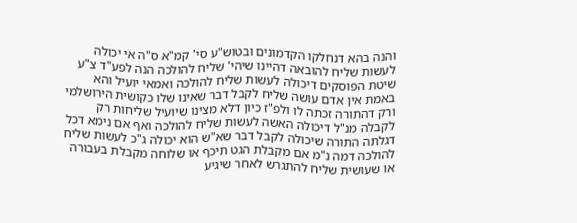והנה בהא דנחלקו הקדמונים ובטוש"ע סי' קמ"א ס"ה אי יכולה לעשות שליח להובאה דהיינו שיהי' שליח להולכה הנה לפע"ד צ"ע שיטת הפוסקים דיכולה לעשות שליח להולכה ואמאי יועיל והא באמת אין אדם עושה שליח לקבל דבר שאינו שלו כקושית הירושלמי ורק דהתורה זכתה לו ולפ"ז כיון דלא מצינו שיועיל שליחות רק לקבלה מנ"ל דיכולה האשה לעשות שליח להולכה ואף אם נימא דכל דגלתה התורה שיכולה לקבל דבר שא"ש הוא יכולה ג"כ לעשות שליח להולכה דמה נ"מ אם מקבלת הגט תיכף או שלוחה מקבלת בעבורה או שעושית שליח להתגרש לאחר שיגיע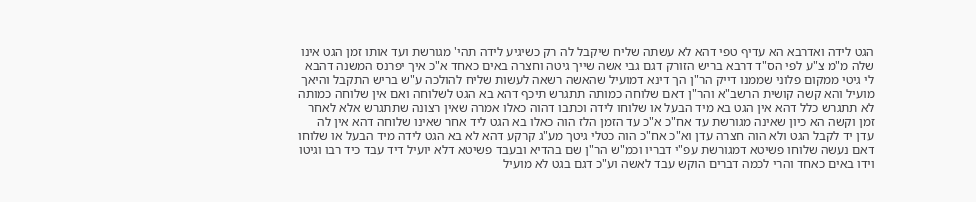הגט לידה ואדרבא הא עדיף טפי דהא לא עשתה שליח שיקבל לה רק כשיגיע לידה תהי' מגורשת ועד אותו זמן הגט אינו שלה מ"מ צ"ע לפי הס"ד דרבא בריש הזורק דגם גבי אשה שייך גיטה וחצרה באים כאחד א"כ איך יפרנס המשנה דהבא לי גיטי ממקום פלוני שממנו דייק הר"ן הך דינא דמועיל שהאשה רשאה לעשות שליח להולכה ע"ש בריש התקבל והיאך מועיל והא קשה קושית הרשב"א והר"ן דאם שלוחה כמותה תתגרש תיכף דהא בא הגט לשלוחה ואם אין שלוחה כמותה לא תתגרש כלל דהא אין הגט בא מיד הבעל או שלוחו לידה וכתבו דהוה כאלו אמרה שאין רצונה שתתגרש אלא לאחר זמן וקשה הא כיון שאינה מגורשת עד אח"כ א"כ עד הזמן הלז הוה כאלו בא הגט ליד אחר שאינו שלוחה דהא אין לה עדן יד לקבל הגט ולא הוה חצרה עדן וא"כ אח"כ הוה כטלי גיטך מע"ג קרקע דהא לא בא הגט לידה מיד הבעל או שלוחו דאם נעשה שלוחו פשיטא דמגורשת עפ"י דבריו וכמ"ש הר"ן שם בהדיא ובעבד פשיטא דלא יועיל דיד עבד כיד רבו וגיטו וידו באים כאחד והרי לכמה דברים הוקש עבד לאשה וע"כ דגם בגט לא מועיל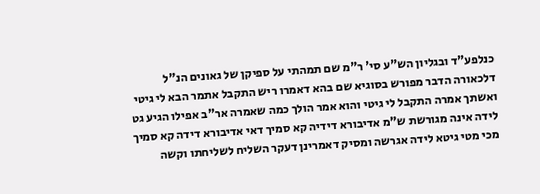כנלפע"ד ובגליון הש"ע סי' ר"מ שם תמהתי על ספיקן של גאונים הנ"ל דלכאורה הדבר מפורש בסוגיא שם בהא דאמרו ריש התקבל אתמר הבא לי גיטי ואשתך אמרה התקבל לי גיטי והוא אמר הולך כמה שאמרה אר"ב אפילו הגיע גט לידה אינה מגורשת ש"מ אדיבורא דידיה קא סמיך דאי אדיבורא דידה קא סמיך מכי מטי גיטא לידה אגרשה ומסיק דאמרינן דעקר השליח לשליחתו וקשה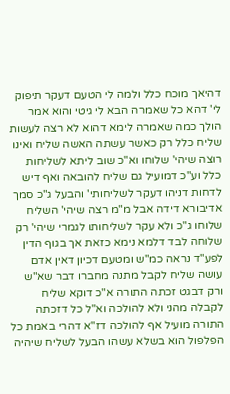דהיאך מוכח כלל ולמה לי הטעם דעקר תיפוק לי' דהא כל שאמרה הבא לי גיטי והוא אמר הולך כמה שאמרה לימא דהוא לא רצה לעשות שליח כלל רק כאשר עשתה האשה שליח ואינו רוצה שיהי' שלוחו וא"כ שוב ליתא לשליחות כלל וע"כ דמועיל גם שליח להובאה ואף דיש לדחות דניהו דעקר לשליחותי' והבעל ג"כ סמך אדיבורא דידה אבל מ"מ רצה שיהי' השליח שלוחו ג"כ ולא עקר לשליחותו לגמרי שיהי' רק שלוחה לבד דלמא נימא כזאת אך בגוף הדין לפע"ד נראה כמ"ש ומטעם דכיון דאין אדם עושה שליח לקבל מתנה מחברו דבר שא"ש ורק דבגט זכתה התורה א"כ דוקא שליח לקבלה מהני ולא להולכה וא"ל כל דזכתה התורה מועיל אף להולכה דז"א דהרי באמת כל הפלפול הוא בשלא עשהו הבעל לשליח שיהיה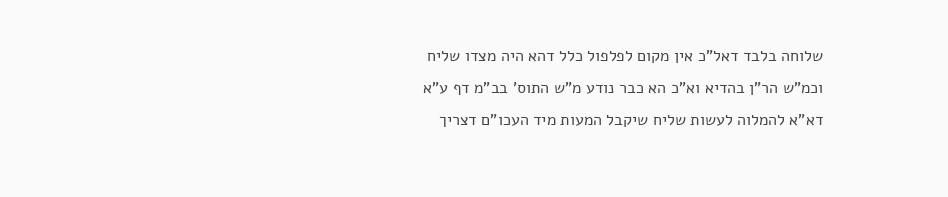שלוחה בלבד דאל"כ אין מקום לפלפול כלל דהא היה מצדו שליח וכמ"ש הר"ן בהדיא וא"כ הא כבר נודע מ"ש התוס' בב"מ דף ע"א דא"א להמלוה לעשות שליח שיקבל המעות מיד העכו"ם דצריך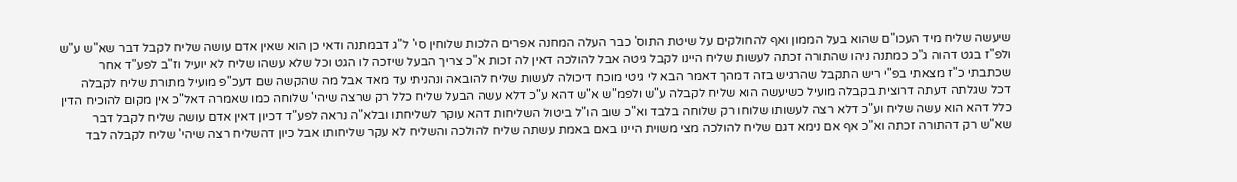שיעשה שליח מיד העכו"ם שהוא בעל הממון ואף להחולקים על שיטת התוס' כבר העלה המחנה אפרים הלכות שלוחין סי' ל"ג דבמתנה ודאי כן הוא שאין אדם עושה שליח לקבל דבר שא"ש ע"ש ולפ"ז בגט דהוה ג"כ כמתנה ניהו שהתורה זכתה לעשות שליח היינו לקבל גיטה אבל להולכה דאין לה זכות א"כ צריך הבעל שיזכה לו הגט וכל שלא עשהו שליח לא יועיל וז"ב לפע"ד אחר שכתבתי כ"ז מצאתי בפ"י ריש התקבל שהרגיש בזה דמהך דאמר הבא לי גיטי מוכח דיכולה לעשות שליח להובאה ונהניתי עד מאד אבל מה שהקשה שם דעכ"פ מועיל מתורת שליח לקבלה דכל שגלתה דעתה דרוצית בקבלה מועיל כשיעשה הוא שליח לקבלה ע"ש ולפמ"ש א"ש דהא ע"כ דלא עשה הבעל שליח כלל רק שרצה שיהי' שלוחה כמו שאמרה דאל"כ אין מקום להוכיח הדין כלל דהא הוא עשה שליח וע"כ דלא רצה לעשותו שלוחו רק שלוחה בלבד וא"כ שוב הו"ל ביטול השליחות דהא עוקר לשליחתו ובלא"ה נראה לפע"ד דכיון דאין אדם עושה שליח לקבל דבר שא"ש רק דהתורה זכתה וא"כ אף אם נימא דגם שליח להולכה מצי משוית היינו באם באמת עשתה שליח להולכה והשליח לא עקר שליחותו אבל כיון דהשליח רצה שיהי' שליח לקבלה לבד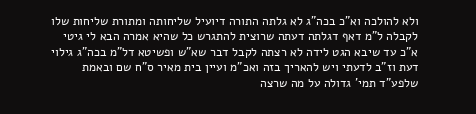ולא להולכה וא"כ בכה"ג לא גלתה התורה דיועיל שליחותה ומתורת שליחות שלו לקבלה ל"מ דאף דגלתה דעתה שרוצית להתגרש כל שהיא אמרה הבא לי גיטי א"כ עד שיבא הגט לידה לא רצתה לקבל דבר שא"ש ופשיטא דל"מ בכה"ג גילוי דעת וז"ב לדעתי ויש להאריך בזה ואכ"מ ועיין בית מאיר ס"ח שם ובאמת שלפע"ד תמי' גדולה על מה שרצה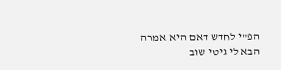הפ"י לחדש דאם היא אמרה הבא לי גיטי שוב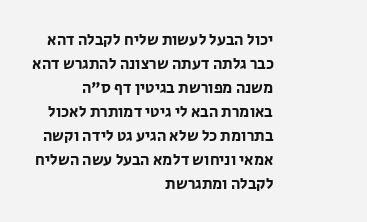יכול הבעל לעשות שליח לקבלה דהא כבר גלתה דעתה שרצונה להתגרש דהא משנה מפורשת בגיטין דף ס"ה באומרת הבא לי גיטי דמותרת לאכול בתרומת כל שלא הגיע גט לידה וקשה אמאי וניחוש דלמא הבעל עשה השליח לקבלה ומתגרשת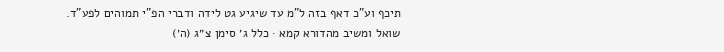תיכף וע"כ דאף בזה ל"מ עד שיגיע גט לידה ודברי הפ"י תמוהים לפע"ד.
שואל ומשיב מהדורא קמא · כלל ג׳ סימן צ״ג (ה׳)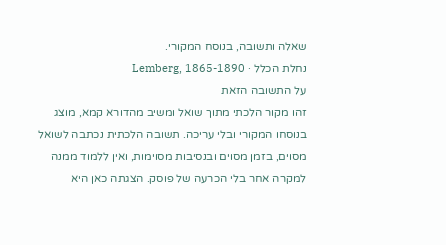שאלה ותשובה, בנוסח המקורי.
נחלת הכלל · Lemberg, 1865-1890
על התשובה הזאת
זהו מקור הלכתי מתוך שואל ומשיב מהדורא קמא, מוצג בנוסחו המקורי ובלי עריכה. תשובה הלכתית נכתבה לשואל מסוים, בזמן מסוים ובנסיבות מסוימות, ואין ללמוד ממנה למקרה אחר בלי הכרעה של פוסק. הצגתה כאן היא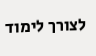לצורך לימוד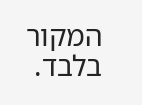המקור בלבד.